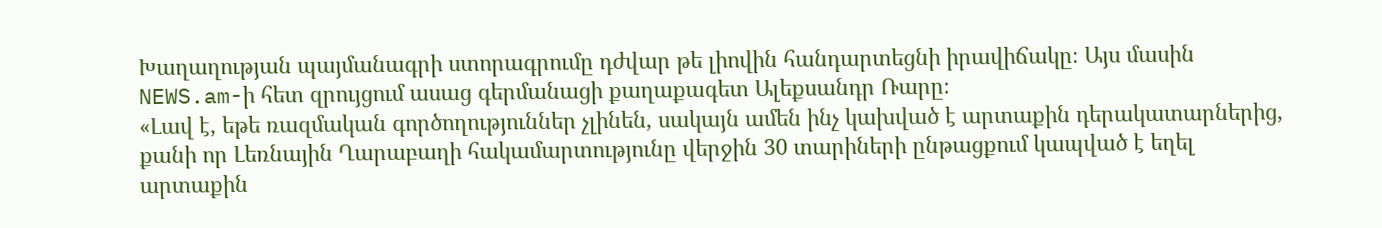Խաղաղության պայմանագրի ստորագրումը դժվար թե լիովին հանդարտեցնի իրավիճակը։ Այս մասին NEWS.am-ի հետ զրույցում ասաց գերմանացի քաղաքագետ Ալեքսանդր Ռարը։
«Լավ է, եթե ռազմական գործողություններ չլինեն, սակայն ամեն ինչ կախված է արտաքին դերակատարներից, քանի որ Լեռնային Ղարաբաղի հակամարտությունը վերջին 30 տարիների ընթացքում կապված է եղել արտաքին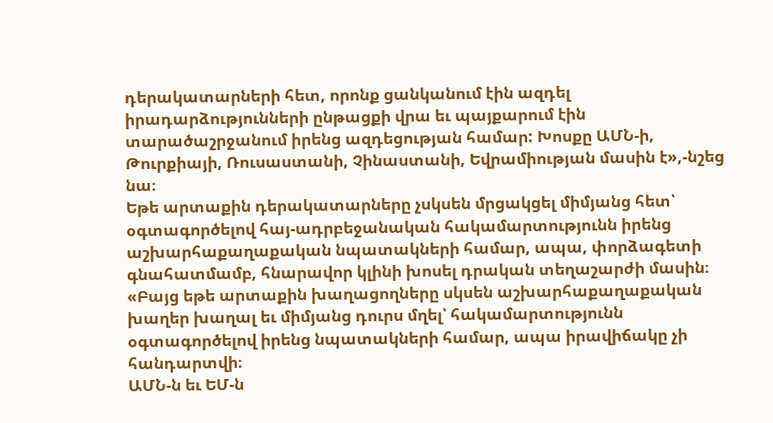դերակատարների հետ, որոնք ցանկանում էին ազդել իրադարձությունների ընթացքի վրա եւ պայքարում էին տարածաշրջանում իրենց ազդեցության համար: Խոսքը ԱՄՆ-ի, Թուրքիայի, Ռուսաստանի, Չինաստանի, Եվրամիության մասին է»,-նշեց նա։
Եթե արտաքին դերակատարները չսկսեն մրցակցել միմյանց հետ՝ օգտագործելով հայ-ադրբեջանական հակամարտությունն իրենց աշխարհաքաղաքական նպատակների համար, ապա, փորձագետի գնահատմամբ, հնարավոր կլինի խոսել դրական տեղաշարժի մասին։
«Բայց եթե արտաքին խաղացողները սկսեն աշխարհաքաղաքական խաղեր խաղալ եւ միմյանց դուրս մղել՝ հակամարտությունն օգտագործելով իրենց նպատակների համար, ապա իրավիճակը չի հանդարտվի։
ԱՄՆ-ն եւ ԵՄ-ն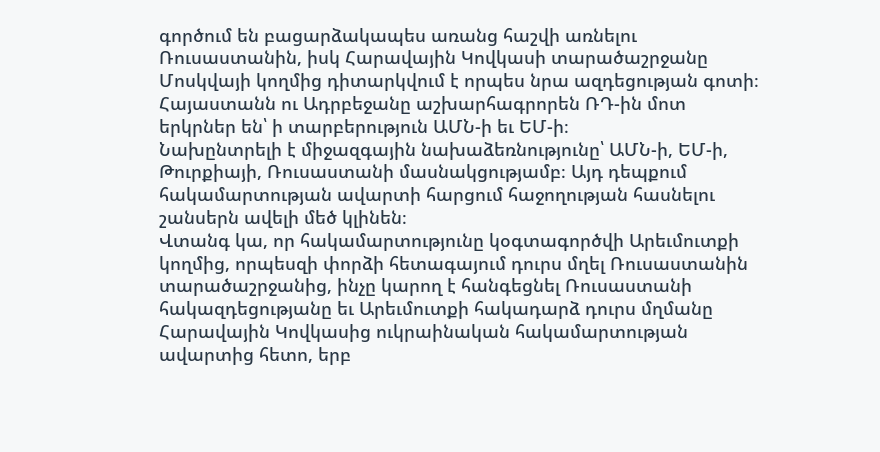գործում են բացարձակապես առանց հաշվի առնելու Ռուսաստանին, իսկ Հարավային Կովկասի տարածաշրջանը Մոսկվայի կողմից դիտարկվում է որպես նրա ազդեցության գոտի։ Հայաստանն ու Ադրբեջանը աշխարհագրորեն ՌԴ-ին մոտ երկրներ են՝ ի տարբերություն ԱՄՆ-ի եւ ԵՄ-ի։
Նախընտրելի է միջազգային նախաձեռնությունը՝ ԱՄՆ-ի, ԵՄ-ի, Թուրքիայի, Ռուսաստանի մասնակցությամբ։ Այդ դեպքում հակամարտության ավարտի հարցում հաջողության հասնելու շանսերն ավելի մեծ կլինեն։
Վտանգ կա, որ հակամարտությունը կօգտագործվի Արեւմուտքի կողմից, որպեսզի փորձի հետագայում դուրս մղել Ռուսաստանին տարածաշրջանից, ինչը կարող է հանգեցնել Ռուսաստանի հակազդեցությանը եւ Արեւմուտքի հակադարձ դուրս մղմանը Հարավային Կովկասից ուկրաինական հակամարտության ավարտից հետո, երբ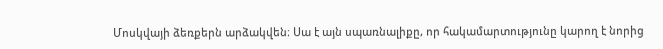Մոսկվայի ձեռքերն արձակվեն։ Սա է այն սպառնալիքը, որ հակամարտությունը կարող է նորից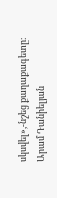սկսվել»,-նշեց քաղաքագետը։
Արամ Դանիելյան